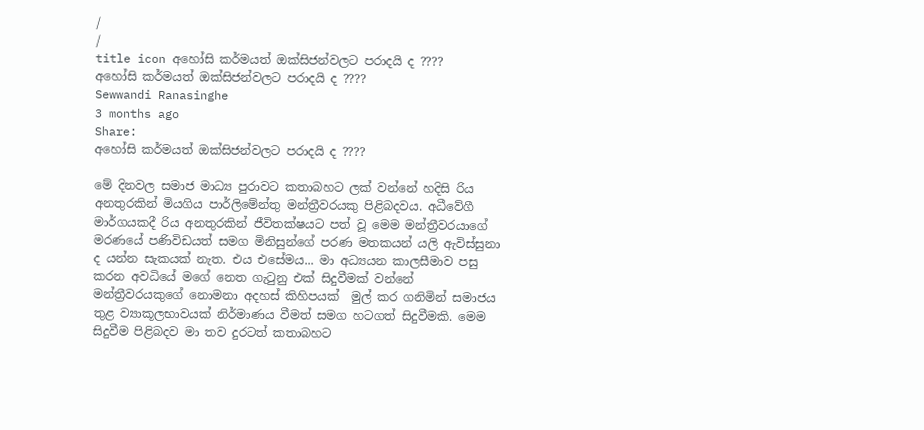/
/
title icon අහෝසි කර්මයත් ඔක්සිජන්වලට පරාදයි ද ????
අහෝසි කර්මයත් ඔක්සිජන්වලට පරාදයි ද ????
Sewwandi Ranasinghe
3 months ago
Share:
අහෝසි කර්මයත් ඔක්සිජන්වලට පරාදයි ද ????

මේ දිනවල සමාජ මාධ්‍ය පුරාවට කතාබහට ලක් වන්නේ හදිසි රිය අනතුරකින් මියගිය පාර්ලිමේන්තු මන්ත්‍රීවරයකු පිළිබදවය. අධීවේගී මාර්ගයකදී රිය අනතුරකින් ජීවිතක්ෂයට පත් වූ මෙම මන්ත්‍රීවරයාගේ  මරණයේ පණිවිඩයත් සමග මිනිසුන්ගේ පරණ මතකයන් යලි ඇවිස්සුනා ද යන්න සැකයක් නැත. එය එසේමය... මා අධ්‍යයන කාලසීමාව පසු කරන අවධියේ මගේ නෙත ගැටුනු එක් සිදුවීමක් වන්නේ මන්ත්‍රීවරයකුගේ නොමනා අදහස් කිහිපයක්  මුල් කර ගනිමින් සමාජය තුළ ව්‍යාකූලභාවයක් නිර්මාණය වීමත් සමග හටගත් සිදුවීමකි. මෙම සිදුවීම පිළිබදව මා තව දුරටත් කතාබහට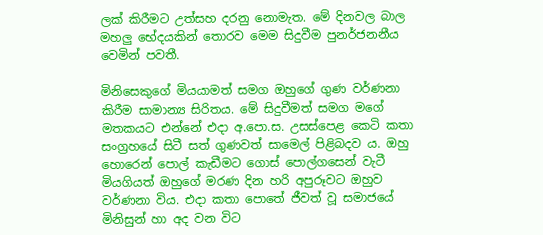ලක් කිරීමට උත්සහ දරනු නොමැත. මේ දිනවල බාල මහලු භේදයකින් තොරව මෙම සිදුවීම පුනර්ජනනීය වෙමින් පවතී.

මිනිසෙකුගේ මියයාමත් සමග ඔහුගේ ගුණ වර්ණනා කිරීම සාමාන්‍ය සිරිතය. මේ සිදුවීමත් සමග මගේ මතකයට එන්නේ එදා අ.පො.ස. උසස්පෙළ කෙටි කතා සංග්‍රහයේ සිටී සත් ගුණවත් සාමෙල් පිළිබදව ය. ඔහු හොරෙන් පොල් කැඩීමට ගොස් පොල්ගසෙන් වැටී මියගියත් ඔහුගේ මරණ දින හරි අපුරූවට ඔහුව වර්ණනා විය. එදා කතා පොතේ ජීවත් වූ සමාජයේ  මිනිසුන් හා අද වන විට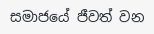සමාජයේ ජීවත් වන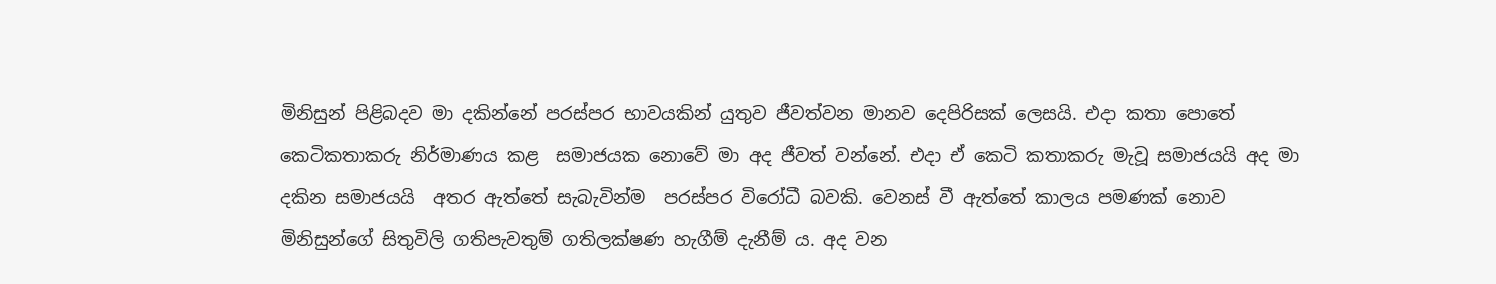මිනිසුන් පිළිබදව මා දකින්නේ පරස්පර භාවයකින් යුතුව ජීවත්වන මානව දෙපිරිසක් ලෙසයි. එදා කතා පොතේ කෙටිකතාකරු නිර්මාණය කළ  සමාජයක නොවේ මා අද ජීවත් වන්නේ. එදා ඒ කෙටි කතාකරු මැවූ සමාජයයි අද මා දකින සමාජයයි  අතර ඇත්තේ සැබැවින්ම  පරස්පර විරෝධී බවකි. වෙනස් වී ඇත්තේ කාලය පමණක් නොව මිනිසුන්ගේ සිතුවිලි ගතිපැවතුම් ගතිලක්ෂණ හැගීම් දැනීම් ය. අද වන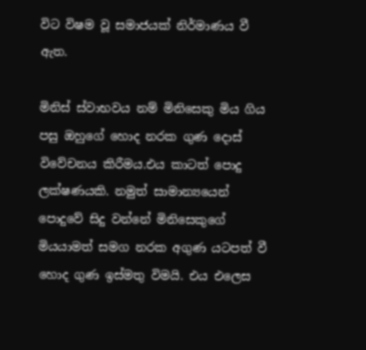විට විෂම වූ සමාජයක් නිර්මාණය වී ඇත.

මිනිස් ස්වාභවය නම් මිනිසෙකු මිය ගිය පසු ඔහුගේ හොද නරක ගුණ දොස් විවේචනය කිරීමය.එය කාටත් පොදු ලක්ෂණයකි. නමුත් සාමාන්‍යයෙන් පොදුවේ සිදු වන්නේ මිනිසෙකුගේ මියයාමත් සමග නරක අගුණ යටපත් වී හොද ගුණ ඉස්මතු විමයි. එය එලෙස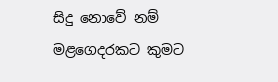සිදු නොවේ නම් මළගෙදරකට කුමට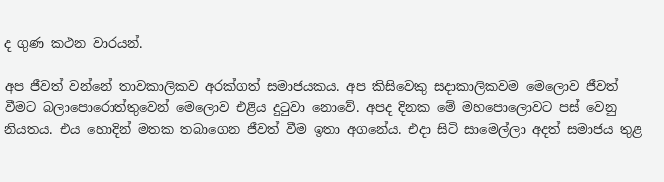ද ගුණ කථන වාරයන්.

අප ජීවත් වන්නේ තාවකාලිකව අරක්ගත් සමාජයකය. අප කිසිවෙකු සදාකාලිකවම මෙලොව ජීවත් වීමට බලාපොරොත්තුවෙන් මෙලොව එළිය දුටුවා නොවේ. අපද දිනක මේ මහපොලොවට පස් වෙනු නියතය. එය හොදින් මතක තබාගෙන ජීවත් වීම ඉතා අගනේය. එදා සිටි සාමෙල්ලා අදත් සමාජය තුළ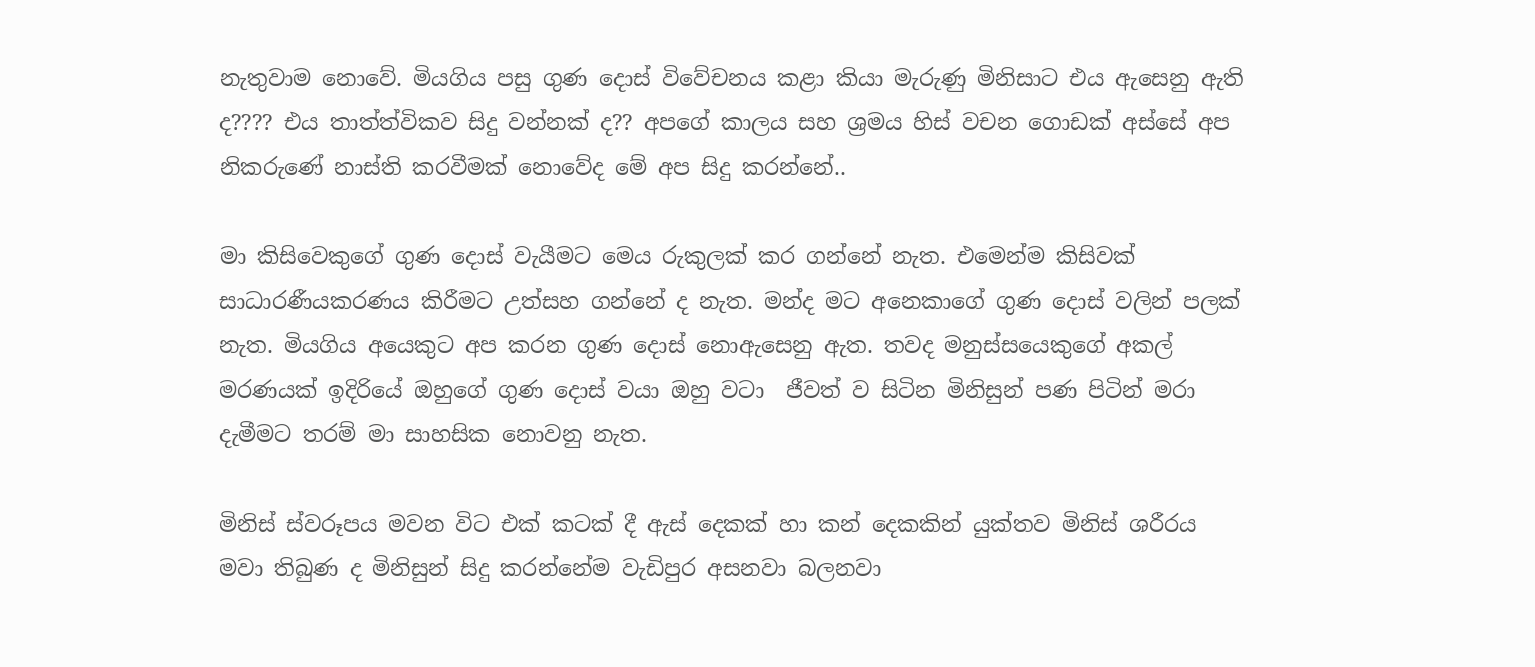නැතුවාම නොවේ. මියගිය පසු ගුණ දොස් විවේචනය කළා කියා මැරුණු මිනිසාට එය ඇසෙනු ඇති ද???? එය තාත්ත්විකව සිදු වන්නක් ද?? අපගේ කාලය සහ ශ්‍රමය හිස් වචන ගොඩක් අස්සේ අප නිකරුණේ නාස්ති කරවීමක් නොවේද මේ අප සිදු කරන්නේ..

මා කිසිවෙකුගේ ගුණ දොස් වැයීමට මෙය රුකුලක් කර ගන්නේ නැත. එමෙන්ම කිසිවක් සාධාරණීයකරණය කිරීමට උත්සහ ගන්නේ ද නැත. මන්ද මට අනෙකාගේ ගුණ දොස් වලින් පලක් නැත. මියගිය අයෙකුට අප කරන ගුණ දොස් නොඇසෙනු ඇත. තවද මනුස්සයෙකුගේ අකල් මරණයක් ඉදිරියේ ඔහුගේ ගුණ දොස් වයා ඔහු වටා  ජීවත් ව සිටින මිනිසුන් පණ පිටින් මරා දැමීමට තරම් මා සාහසික නොවනු නැත.

මිනිස් ස්වරූපය මවන විට එක් කටක් දී ඇස් දෙකක් හා කන් දෙකකින් යුක්තව මිනිස් ශරීරය මවා තිබුණ ද මිනිසුන් සිදු කරන්නේම වැඩිපුර අසනවා බලනවා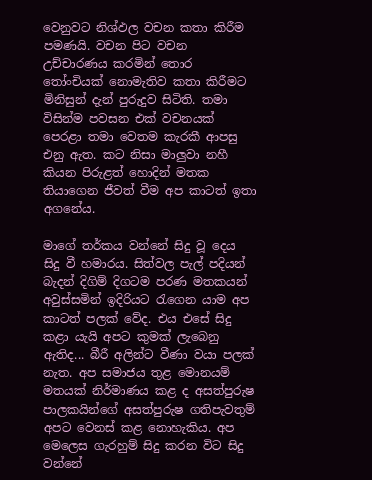වෙනුවට නිශ්ඵල වචන කතා කිරීම පමණයි. වචන පිට වචන උච්චාරණය කරමින් තොර තෝංචියක් නොමැතිව කතා කිරීමට මිනිසුන් දැන් පුරුදුව සිටිති. තමා විසින්ම පවසන එක් වචනයක් පෙරළා තමා වෙතම කැරකී ආපසු එනු ඇත. කට නිසා මාලුවා නහී කියන පිරුළත් හොදින් මතක තියාගෙන ජීවත් වීම අප කාටත් ඉතා අගනේය.

මාගේ තර්කය වන්නේ සිදු වූ දෙය සිදු වී හමාරය. සිත්වල පැල් පදියන් බැදන් දිගිම් දිගටම පරණ මතකයන් අවුස්සමින් ඉදිරියට රැගෙන යාම අප කාටත් පලක් වේද. එය එසේ සිදු කළා යැයි අපට කුමක් ලැබෙනු ඇතිද... බීරී අලින්‍ට වීණා වයා පලක් නැත. අප සමාජය තුළ මොනයම් මතයක් නිර්මාණය කළ ද අසත්පුරුෂ  පාලකයින්ගේ අසත්පුරුෂ ගතිපැවතුම් අපට වෙනස් කළ නොහැකිය. අප මෙලෙස ගැරහුම් සිදු කරන විට සිදු වන්නේ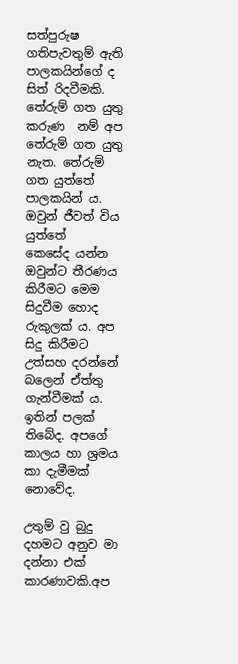සත්පුරුෂ ගතිපැවතුම් ඇති පාලකයින්ගේ ද සිත් රිදවීමකි. තේරුම් ගත යුතු කරුණ  නම් අප තේරුම් ගත යුතු නැත. තේරුම් ගත යුත්තේ පාලකයින් ය. ඔවුන් ජීවත් විය යුත්තේ කෙසේද ‍යන්න ඔවුන්ට තීරණය කිරීමට මෙම සිදුවීම හොද රුකුලක් ය. අප සිදු කිරීමට උත්සහ දරන්නේ බලෙන් ඒත්තු ගැන්වීමක් ය. ඉතින් පලක් තිබේද. අපගේ කාලය හා ශ්‍රමය කා දැමීමක් නොවේද.

උතුම් වු බුදු දහමට අනුව මා දන්නා එක් කාරණාවකි.අප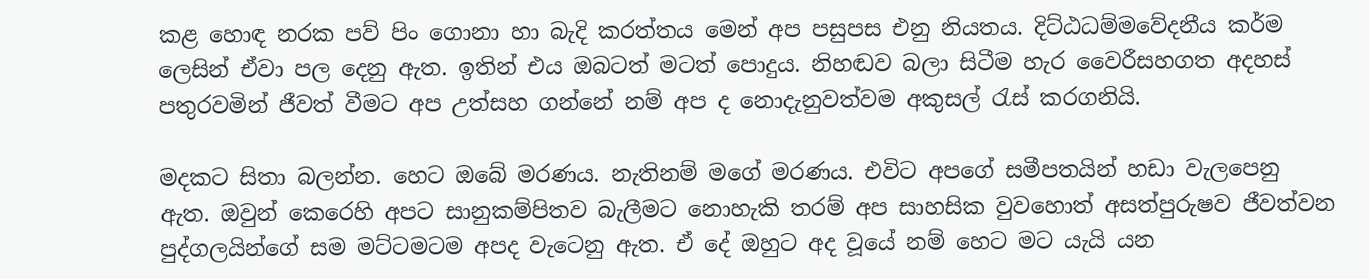කළ හොඳ නරක පව් පිං ගොනා හා බැදි කරත්තය මෙන් අප පසුපස එනු නියත‍ය. දිට්ඨධම්මවේදනීය කර්ම ලෙසින් ඒවා පල දෙනු ඇත. ඉතින් එය ඔබටත් මටත් පොදුය. නිහඬව බලා සිටීම හැර වෛරීසහගත අදහස් පතුරවමින් ජීවත් වීමට අප උත්සහ ගන්නේ නම් අප ද නොදැනුවත්වම අකුසල් රැස් කරගනියි.

මදකට සිතා බලන්න. හෙට ඔබේ මරණය. නැතිනම් මගේ මරණය. එවිට අපගේ සමීපතයින් හඩා වැලපෙනු ඇත. ඔවුන් කෙරෙහි අපට සානුකම්පිතව බැලීමට නොහැකි තරම් අප සාහසික වුවහොත් අසත්පුරුෂව ජීවත්වන පුද්ගලයින්ගේ සම මට්ටමටම අපද වැටෙනු ඇත. ඒ දේ ඔහුට අද වූයේ නම් හෙට මට යැයි යන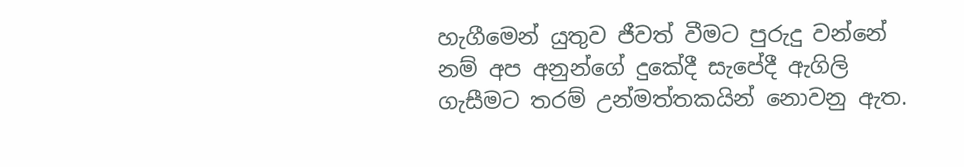හැගීමෙන් යුතුව ජීවත් වීමට පුරුදු වන්නේ නම් අප අනුන්ගේ දුකේදී සැපේදී ඇගිලි ගැසීමට තරම් උන්මත්තකයින් නොවනු ඇත.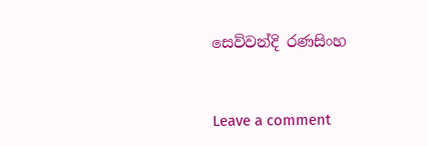සෙව්වන්දි රණසිංහ


Leave a comment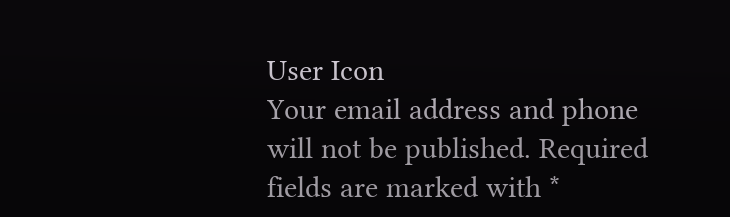User Icon
Your email address and phone will not be published. Required fields are marked with *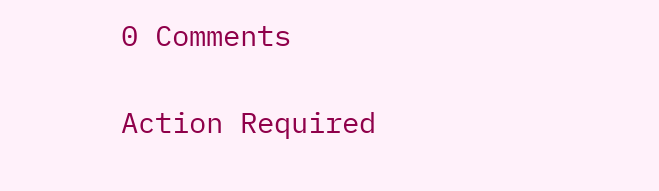0 Comments

Action Required